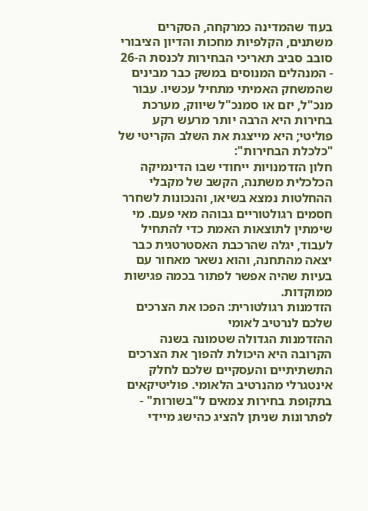בעוד שהמדינה כמרקחה, הסקרים משתנים, הקלפיות מחכות והדיון הציבורי סובב סביב תאריכי הבחירות לכנסת ה-26 - המנהלים המנוסים במשק כבר מבינים שהמשחק האמיתי מתחיל עכשיו. עבור מנכ"ל, יזם או סמנכ"ל שיווק, מערכת בחירות היא הרבה יותר מרעש רקע פוליטי; היא מייצגת את השלב הקריטי של "כלכלת הבחירות":
חלון הזדמנויות ייחודי שבו הדינמיקה הכלכלית משתנה, הקשב של מקבלי ההחלטות נמצא בשיאו, והנכונות לשחרר חסמים רגולטוריים גבוהה מאי פעם. מי שימתין לתוצאות האמת כדי להתחיל לעבוד, יגלה שהרכבת האסטרטגית כבר יצאה מהתחנה, והוא נשאר מאחור עם בעיות שהיה אפשר לפתור בכמה פגישות ממוקדות.
הזדמנות רגולטורית: הפכו את הצרכים שלכם לנרטיב לאומי
ההזדמנות הגדולה שטמונה בשנה הקרובה היא היכולת להפוך את הצרכים התשתיתיים והעסקיים שלכם לחלק אינטגרלי מהנרטיב הלאומי. פוליטיקאים בתקופת בחירות צמאים ל"בשורות" - לפתרונות שניתן להציג כהישג מיידי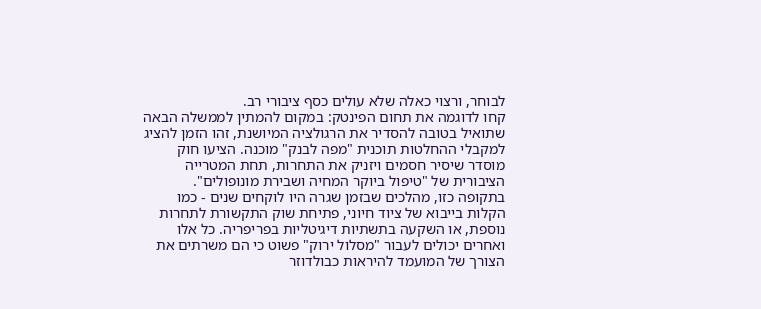לבוחר, ורצוי כאלה שלא עולים כסף ציבורי רב.
קחו לדוגמה את תחום הפינטק: במקום להמתין לממשלה הבאה שתואיל בטובה להסדיר את הרגולציה המיושנת, זהו הזמן להציג למקבלי ההחלטות תוכנית "מפה לבנק" מוכנה. הציעו חוק מוסדר שיסיר חסמים ויזניק את התחרות, תחת המטרייה הציבורית של "טיפול ביוקר המחיה ושבירת מונופולים".
בתקופה כזו, מהלכים שבזמן שגרה היו לוקחים שנים - כמו הקלות בייבוא של ציוד חיוני, פתיחת שוק התקשורת לתחרות נוספת, או השקעה בתשתיות דיגיטליות בפריפריה. כל אלו ואחרים יכולים לעבור "מסלול ירוק" פשוט כי הם משרתים את הצורך של המועמד להיראות כבולדוזר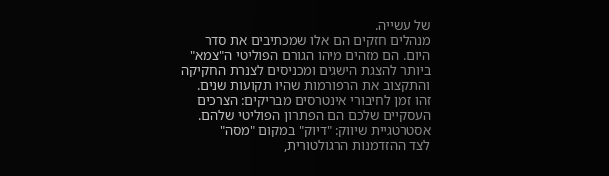של עשייה.
מנהלים חזקים הם אלו שמכתיבים את סדר היום. הם מזהים מיהו הגורם הפוליטי ה"צמא" ביותר להצגת הישגים ומכניסים לצנרת החקיקה והתקצוב את הרפורמות שהיו תקועות שנים. זהו זמן לחיבורי אינטרסים מבריקים: הצרכים העסקיים שלכם הם הפתרון הפוליטי שלהם.
אסטרטגיית שיווק: "דיוק" במקום "מסה"
לצד ההזדמנות הרגולטורית,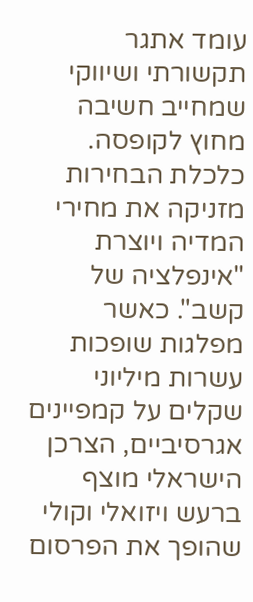עומד אתגר תקשורתי ושיווקי שמחייב חשיבה מחוץ לקופסה. כלכלת הבחירות מזניקה את מחירי המדיה ויוצרת "אינפלציה של קשב". כאשר מפלגות שופכות עשרות מיליוני שקלים על קמפיינים אגרסיביים, הצרכן הישראלי מוצף ברעש ויזואלי וקולי שהופך את הפרסום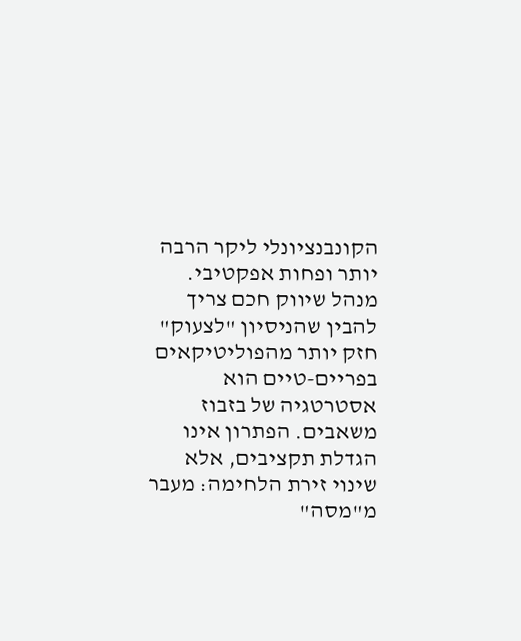הקונבנציונלי ליקר הרבה יותר ופחות אפקטיבי.
מנהל שיווק חכם צריך להבין שהניסיון "לצעוק" חזק יותר מהפוליטיקאים בפריים-טיים הוא אסטרטגיה של בזבוז משאבים. הפתרון אינו הגדלת תקציבים, אלא שינוי זירת הלחימה: מעבר מ"מסה"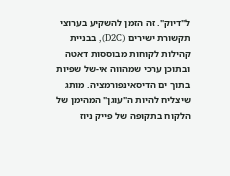ל"דיוק". זה הזמן להשקיע בערוצי תקשורת ישירים (D2C), בבניית קהילות לקוחות מבוססות דאטה ובתוכן ערכי שמהווה אי-של שפיות בתוך ים הדיסאינפורמציה. מותג שיצליח להיות ה"עוגן" המהימן של הלקוח בתקופה של פייק ניוז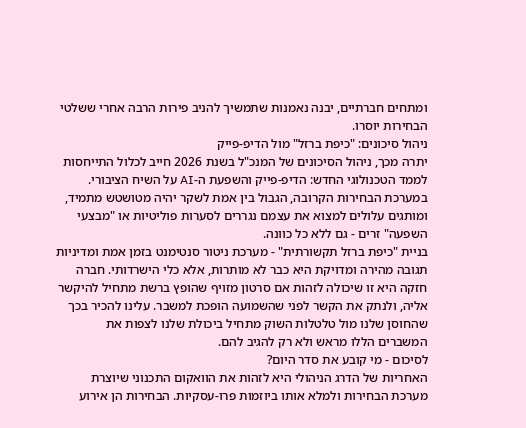ומתחים חברתיים, יבנה נאמנות שתמשיך להניב פירות הרבה אחרי ששלטי הבחירות יוסרו.
ניהול סיכונים: "כיפת ברזל" מול הדיפ-פייק
יתרה מכך, ניהול הסיכונים של המנכ"ל בשנת 2026 חייב לכלול התייחסות לממד הטכנולוגי החדש: הדיפ-פייק והשפעת ה-AI על השיח הציבורי. במערכת הבחירות הקרובה, הגבול בין אמת לשקר יהיה מטושטש מתמיד, ומותגים עלולים למצוא את עצמם נגררים לסערות פוליטיות או "מבצעי השפעה" זרים - גם ללא כל כוונה.
בניית "כיפת ברזל תקשורתית" - מערכת ניטור סנטימנט בזמן אמת ומדיניות תגובה מהירה ומדויקת היא כבר לא מותרות, אלא כלי הישרדותי. חברה חזקה היא זו שיכולה לזהות אם סרטון מזויף שהופץ ברשת מתחיל להיקשר אליה, ולנתק את הקשר לפני שהשמועה הופכת למשבר. עלינו להכיר בכך שהחוסן שלנו מול טלטלות השוק מתחיל ביכולת שלנו לצפות את המשברים הללו מראש ולא רק להגיב להם.
לסיכום - מי קובע את סדר היום?
האחריות של הדרג הניהולי היא לזהות את הוואקום התכנוני שיוצרת מערכת הבחירות ולמלא אותו ביוזמות פרו-עסקיות. הבחירות הן אירוע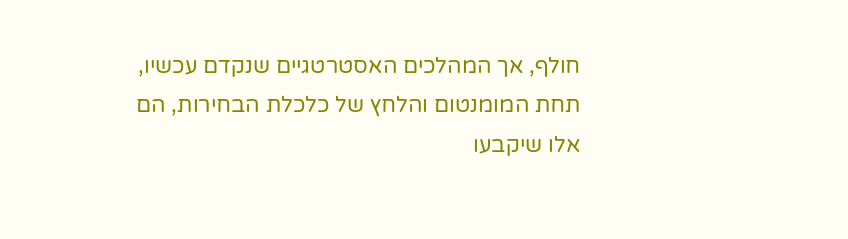חולף, אך המהלכים האסטרטגיים שנקדם עכשיו, תחת המומנטום והלחץ של כלכלת הבחירות, הם אלו שיקבעו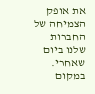את אופק הצמיחה של החברות שלנו ביום שאחרי.
במקום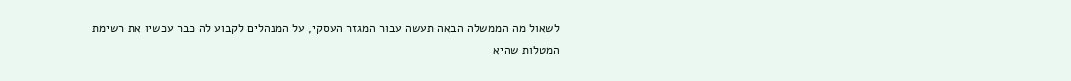לשאול מה הממשלה הבאה תעשה עבור המגזר העסקי, על המנהלים לקבוע לה כבר עכשיו את רשימת המטלות שהיא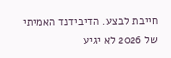חייבת לבצע. הדיבידנד האמיתי של 2026 לא יגיע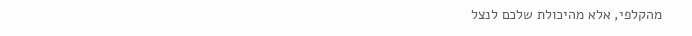מהקלפי, אלא מהיכולת שלכם לנצל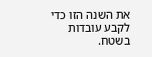את השנה הזו כדי לקבע עובדות בשטח.